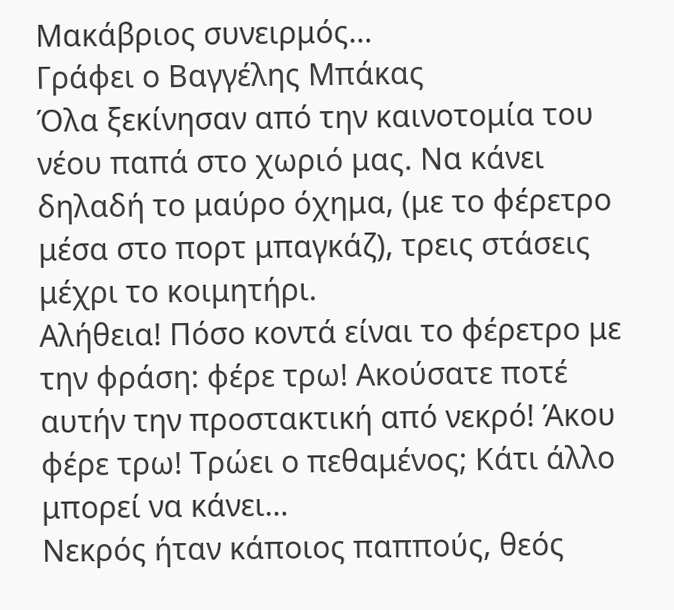Μακάβριος συνειρμός…
Γράφει ο Βαγγέλης Μπάκας
Όλα ξεκίνησαν από την καινοτομία του νέου παπά στο χωριό μας. Να κάνει δηλαδή το μαύρο όχημα, (με τo φέρετρο μέσα στο πορτ μπαγκάζ), τρεις στάσεις μέχρι το κοιμητήρι.
Αλήθεια! Πόσο κοντά είναι το φέρετρο με την φράση: φέρε τρω! Ακούσατε ποτέ αυτήν την προστακτική από νεκρό! Άκου φέρε τρω! Τρώει ο πεθαμένος; Κάτι άλλο μπορεί να κάνει…
Νεκρός ήταν κάποιος παππούς, θεός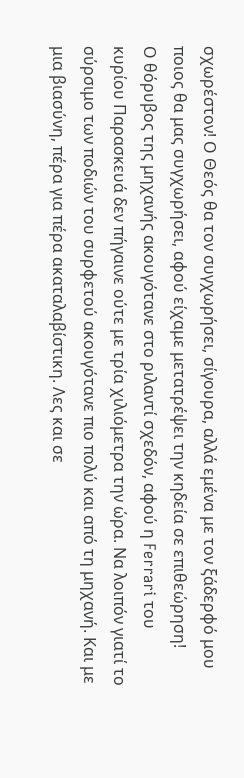σχωρέστον! Ο Θεός θα τον συγχωρήσει, σίγουρα, αλλά εμένα με τον ξάδερφό μου ποιος θα μας συγχωρήσει, αφού είχαμε μετατρέψει την κηδεία σε επιθεώρηση!
Ο θόρυβος της μηχανής ακουγότανε στο ριλαντί σχεδόν, αφού η Ferrari του κυρίου Παρασκευά δεν πήγαινε ούτε με τρία χιλιόμετρα την ώρα. Να λοιπόν γιατί το σύρσιμο των ποδιών του συρφετού ακουγότανε πιο πολύ και από τη μηχανή. Και με μια βιασύνη, πέρα για πέρα ακαταλαβίστικη. Λες και σε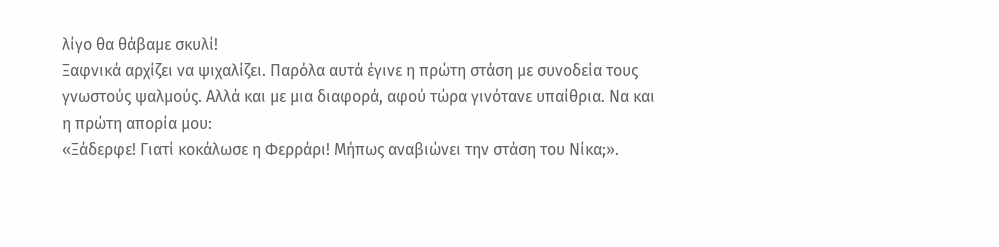λίγο θα θάβαμε σκυλί!
Ξαφνικά αρχίζει να ψιχαλίζει. Παρόλα αυτά έγινε η πρώτη στάση με συνοδεία τους γνωστούς ψαλμούς. Αλλά και με μια διαφορά, αφού τώρα γινότανε υπαίθρια. Να και η πρώτη απορία μου:
«Ξάδερφε! Γιατί κοκάλωσε η Φερράρι! Μήπως αναβιώνει την στάση του Νίκα;».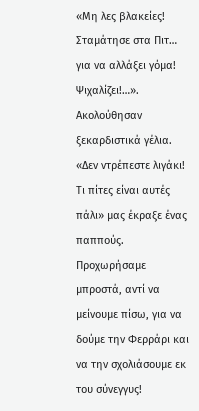«Μη λες βλακείες! Σταμάτησε στα Πιτ… για να αλλάξει γόμα! Ψιχαλίζει!…».
Ακολούθησαν ξεκαρδιστικά γέλια.
«Δεν ντρέπεστε λιγάκι! Τι πίτες είναι αυτές πάλι» μας έκραξε ένας παππούς.
Προχωρήσαμε μπροστά, αντί να μείνουμε πίσω, για να δούμε την Φερράρι και να την σχολιάσουμε εκ του σύνεγγυς!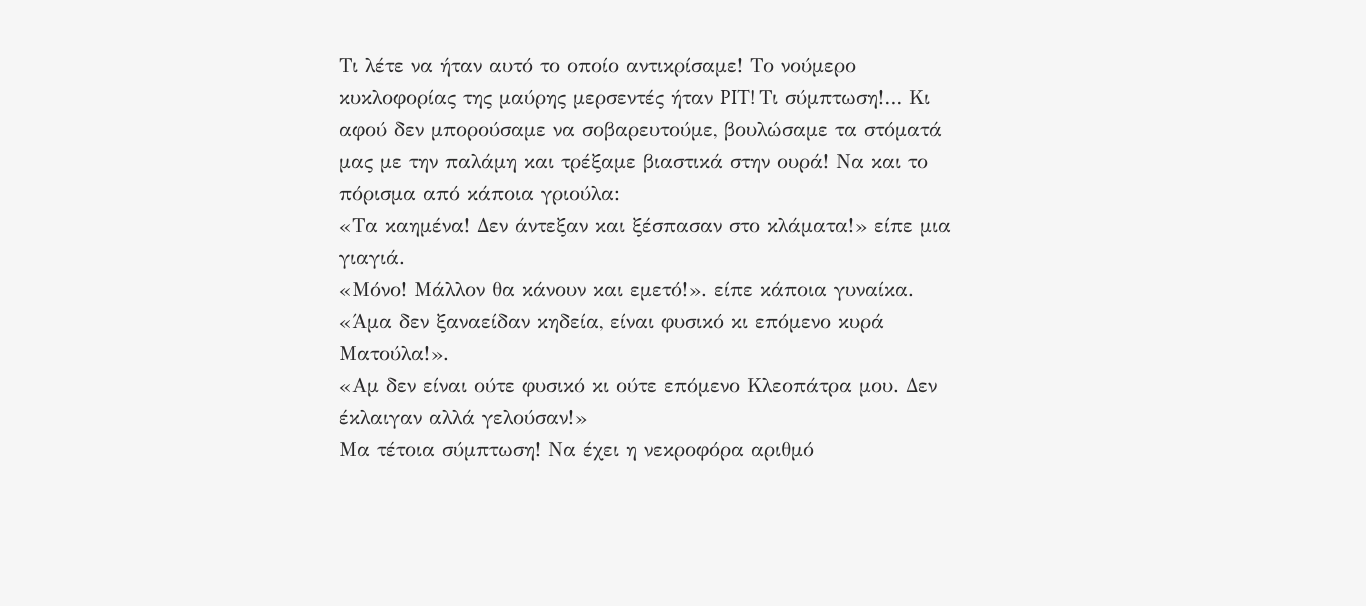Τι λέτε να ήταν αυτό το οποίο αντικρίσαμε! Το νούμερο κυκλοφορίας της μαύρης μερσεντές ήταν PIT! Τι σύμπτωση!… Κι αφού δεν μπορούσαμε να σοβαρευτούμε, βουλώσαμε τα στόματά μας με την παλάμη και τρέξαμε βιαστικά στην ουρά! Να και το πόρισμα από κάποια γριούλα:
«Τα καημένα! Δεν άντεξαν και ξέσπασαν στο κλάματα!» είπε μια γιαγιά.
«Μόνο! Μάλλον θα κάνουν και εμετό!». είπε κάποια γυναίκα.
«Άμα δεν ξαναείδαν κηδεία, είναι φυσικό κι επόμενο κυρά Ματούλα!».
«Αμ δεν είναι ούτε φυσικό κι ούτε επόμενο Κλεοπάτρα μου. Δεν έκλαιγαν αλλά γελούσαν!»
Μα τέτοια σύμπτωση! Να έχει η νεκροφόρα αριθμό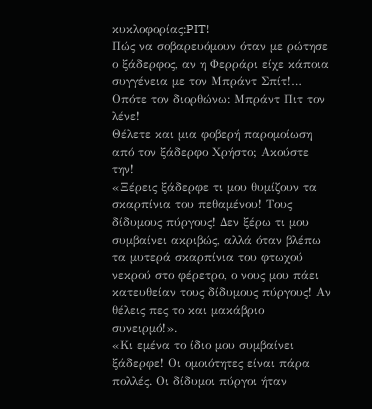κυκλοφορίας:PIT!
Πώς να σοβαρευόμουν όταν με ρώτησε ο ξάδερφος, αν η Φερράρι είχε κάποια συγγένεια με τον Μπράντ Σπίτ!… Οπότε τον διορθώνω: Μπράντ Πιτ τον λένε!
Θέλετε και μια φοβερή παρομοίωση από τον ξάδερφο Χρήστο; Ακούστε την!
«Ξέρεις ξάδερφε τι μου θυμίζουν τα σκαρπίνια του πεθαμένου! Τους δίδυμους πύργους! Δεν ξέρω τι μου συμβαίνει ακριβώς, αλλά όταν βλέπω τα μυτερά σκαρπίνια του φτωχού νεκρού στο φέρετρο, ο νους μου πάει κατευθείαν τους δίδυμους πύργους! Αν θέλεις πες το και μακάβριο συνειρμό!».
«Κι εμένα το ίδιο μου συμβαίνει ξάδερφε! Οι ομοιότητες είναι πάρα πολλές. Οι δίδυμοι πύργοι ήταν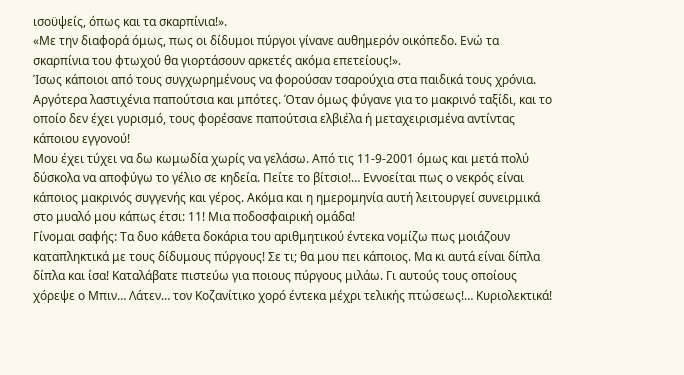ισοϋψείς, όπως και τα σκαρπίνια!».
«Με την διαφορά όμως, πως οι δίδυμοι πύργοι γίνανε αυθημερόν οικόπεδο. Ενώ τα σκαρπίνια του φτωχού θα γιορτάσουν αρκετές ακόμα επετείους!».
Ίσως κάποιοι από τους συγχωρημένους να φορούσαν τσαρούχια στα παιδικά τους χρόνια. Αργότερα λαστιχένια παπούτσια και μπότες. Όταν όμως φύγανε για το μακρινό ταξίδι, και το οποίο δεν έχει γυρισμό, τους φορέσανε παπούτσια ελβιέλα ή μεταχειρισμένα αντίντας κάποιου εγγονού!
Μου έχει τύχει να δω κωμωδία χωρίς να γελάσω. Από τις 11-9-2001 όμως και μετά πολύ δύσκολα να αποφύγω το γέλιο σε κηδεία. Πείτε το βίτσιο!… Εννοείται πως ο νεκρός είναι κάποιος μακρινός συγγενής και γέρος. Ακόμα και η ημερομηνία αυτή λειτουργεί συνειρμικά στο μυαλό μου κάπως έτσι: 11! Mια ποδοσφαιρική ομάδα!
Γίνομαι σαφής: Τα δυο κάθετα δοκάρια του αριθμητικού έντεκα νομίζω πως μοιάζουν καταπληκτικά με τους δίδυμους πύργους! Σε τι; θα μου πει κάποιος. Μα κι αυτά είναι δίπλα δίπλα και ίσα! Καταλάβατε πιστεύω για ποιους πύργους μιλάω. Γι αυτούς τους οποίους χόρεψε ο Μπιν… Λάτεν… τον Κοζανίτικο χορό έντεκα μέχρι τελικής πτώσεως!… Κυριολεκτικά!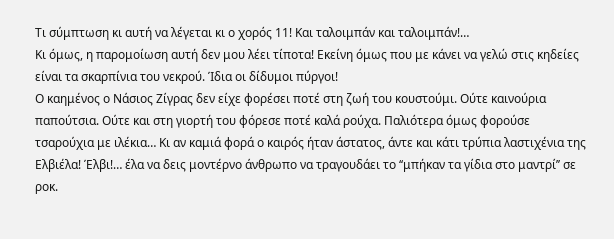Τι σύμπτωση κι αυτή να λέγεται κι ο χορός 11! Και ταλοιμπάν και ταλοιμπάν!…
Κι όμως, η παρομοίωση αυτή δεν μου λέει τίποτα! Εκείνη όμως που με κάνει να γελώ στις κηδείες είναι τα σκαρπίνια του νεκρού. Ίδια οι δίδυμοι πύργοι!
Ο καημένος ο Νάσιος Ζίγρας δεν είχε φορέσει ποτέ στη ζωή του κουστούμι. Ούτε καινούρια παπούτσια. Ούτε και στη γιορτή του φόρεσε ποτέ καλά ρούχα. Παλιότερα όμως φορούσε τσαρούχια με ιλέκια… Κι αν καμιά φορά ο καιρός ήταν άστατος, άντε και κάτι τρύπια λαστιχένια της Ελβιέλα! Έλβι!… έλα να δεις μοντέρνο άνθρωπο να τραγουδάει το ‘‘μπήκαν τα γίδια στο μαντρί’’ σε ροκ.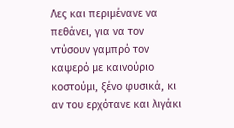Λες και περιμένανε να πεθάνει, για να τον ντύσουν γαμπρό τον καψερό με καινούριο κοστούμι, ξένο φυσικά, κι αν του ερχότανε και λιγάκι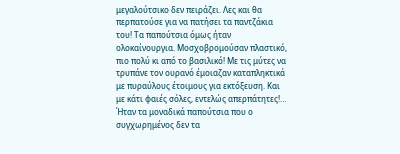μεγαλούτσικο δεν πειράζει. Λες και θα περπατούσε για να πατήσει τα παντζάκια του! Τα παπούτσια όμως ήταν ολοκαίνουργια. Μοσχοβρομούσαν πλαστικό, πιο πολύ κι από το βασιλικό! Με τις μύτες να τρυπάνε τον ουρανό έμοιαζαν καταπληκτικά με πυραύλους έτοιμους για εκτόξευση. Και με κάτι φαιές σόλες, εντελώς απερπάτητες!… Ήταν τα μοναδικά παπούτσια που ο συγχωρημένος δεν τα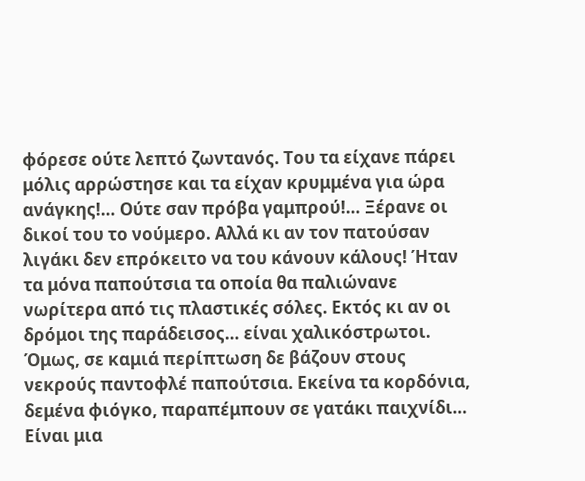φόρεσε ούτε λεπτό ζωντανός. Του τα είχανε πάρει μόλις αρρώστησε και τα είχαν κρυμμένα για ώρα ανάγκης!… Ούτε σαν πρόβα γαμπρού!… Ξέρανε οι δικοί του το νούμερο. Αλλά κι αν τον πατούσαν λιγάκι δεν επρόκειτο να του κάνουν κάλους! Ήταν τα μόνα παπούτσια τα οποία θα παλιώνανε νωρίτερα από τις πλαστικές σόλες. Εκτός κι αν οι δρόμοι της παράδεισος… είναι χαλικόστρωτοι.
Όμως, σε καμιά περίπτωση δε βάζουν στους νεκρούς παντοφλέ παπούτσια. Εκείνα τα κορδόνια, δεμένα φιόγκο, παραπέμπουν σε γατάκι παιχνίδι… Είναι μια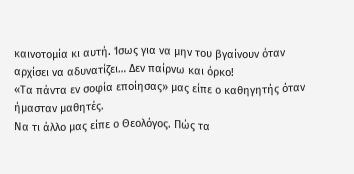καινοτομία κι αυτή. Ίσως για να μην του βγαίνουν όταν αρχίσει να αδυνατίζει… Δεν παίρνω και όρκο!
«Τα πάντα εν σοφία εποίησας» μας είπε ο καθηγητής όταν ήμασταν μαθητές.
Να τι άλλο μας είπε ο Θεολόγος. Πώς τα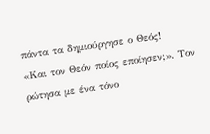πάντα τα δημιούργησε ο Θεός!
«Και τον Θεόν ποίος εποίησεν;». Τον ρώτησα με ένα τόνο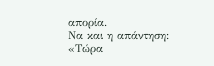απορία.
Να και η απάντηση:
«Τώρα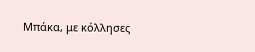Μπάκα, με κόλλησες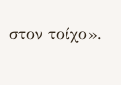στον τοίχο».